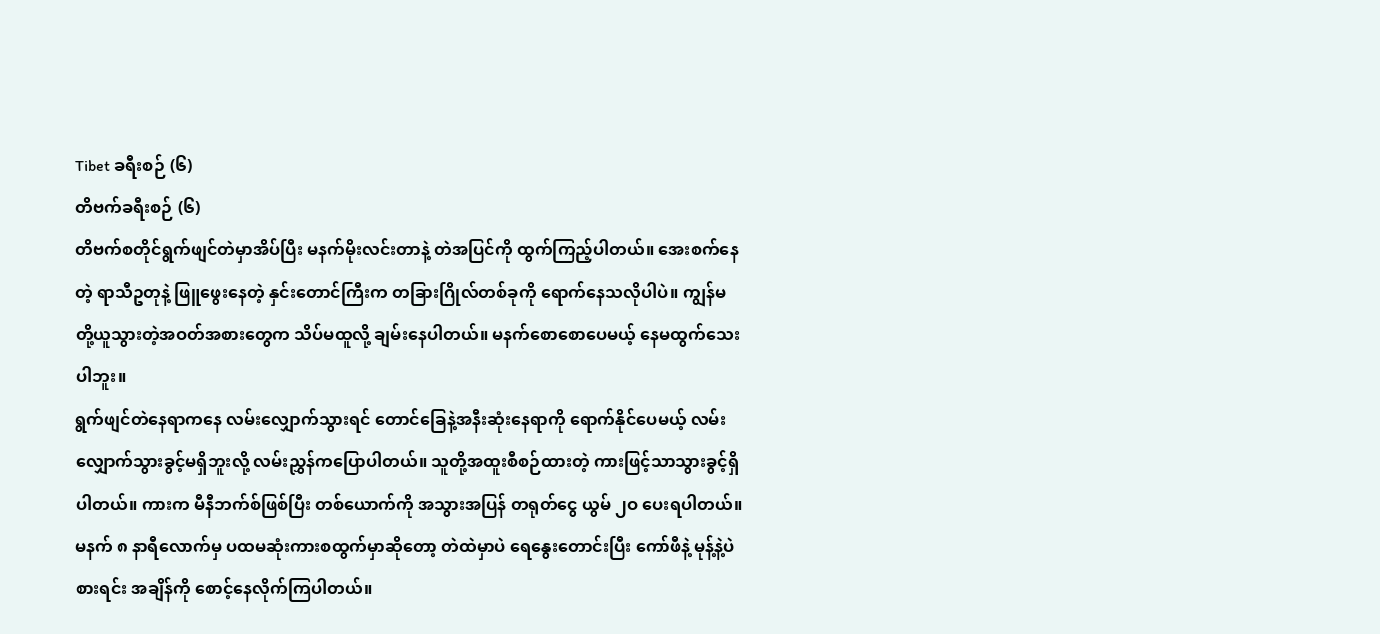Tibet ခရီးစဉ် (၆)
တိဗက်ခရီးစဉ် (၆)
တိဗက်စတိုင်ရွက်ဖျင်တဲမှာအိပ်ပြီး မနက်မိုးလင်းတာနဲ့ တဲအပြင်ကို ထွက်ကြည့်ပါတယ်။ အေးစက်နေတဲ့ ရာသီဥတုနဲ့ ဖြူဖွေးနေတဲ့ နှင်းတောင်ကြီးက တခြားဂြိုလ်တစ်ခုကို ရောက်နေသလိုပါပဲ။ ကျွန်မတို့ယူသွားတဲ့အဝတ်အစားတွေက သိပ်မထူလို့ ချမ်းနေပါတယ်။ မနက်စောစောပေမယ့် နေမထွက်သေးပါဘူး။
ရွက်ဖျင်တဲနေရာကနေ လမ်းလျှောက်သွားရင် တောင်ခြေနဲ့အနီးဆုံးနေရာကို ရောက်နိုင်ပေမယ့် လမ်းလျှောက်သွားခွင့်မရှိဘူးလို့ လမ်းညွှန်ကပြောပါတယ်။ သူတို့အထူးစီစဉ်ထားတဲ့ ကားဖြင့်သာသွားခွင့်ရှိပါတယ်။ ကားက မီနီဘက်စ်ဖြစ်ပြီး တစ်ယောက်ကို အသွားအပြန် တရုတ်ငွေ ယွမ် ၂ဝ ပေးရပါတယ်။ မနက် ၈ နာရီလောက်မှ ပထမဆုံးကားစထွက်မှာဆိုတော့ တဲထဲမှာပဲ ရေနွေးတောင်းပြီး ကော်ဖီနဲ့ မုန့်နဲ့ပဲ စားရင်း အချိန်ကို စောင့်နေလိုက်ကြပါတယ်။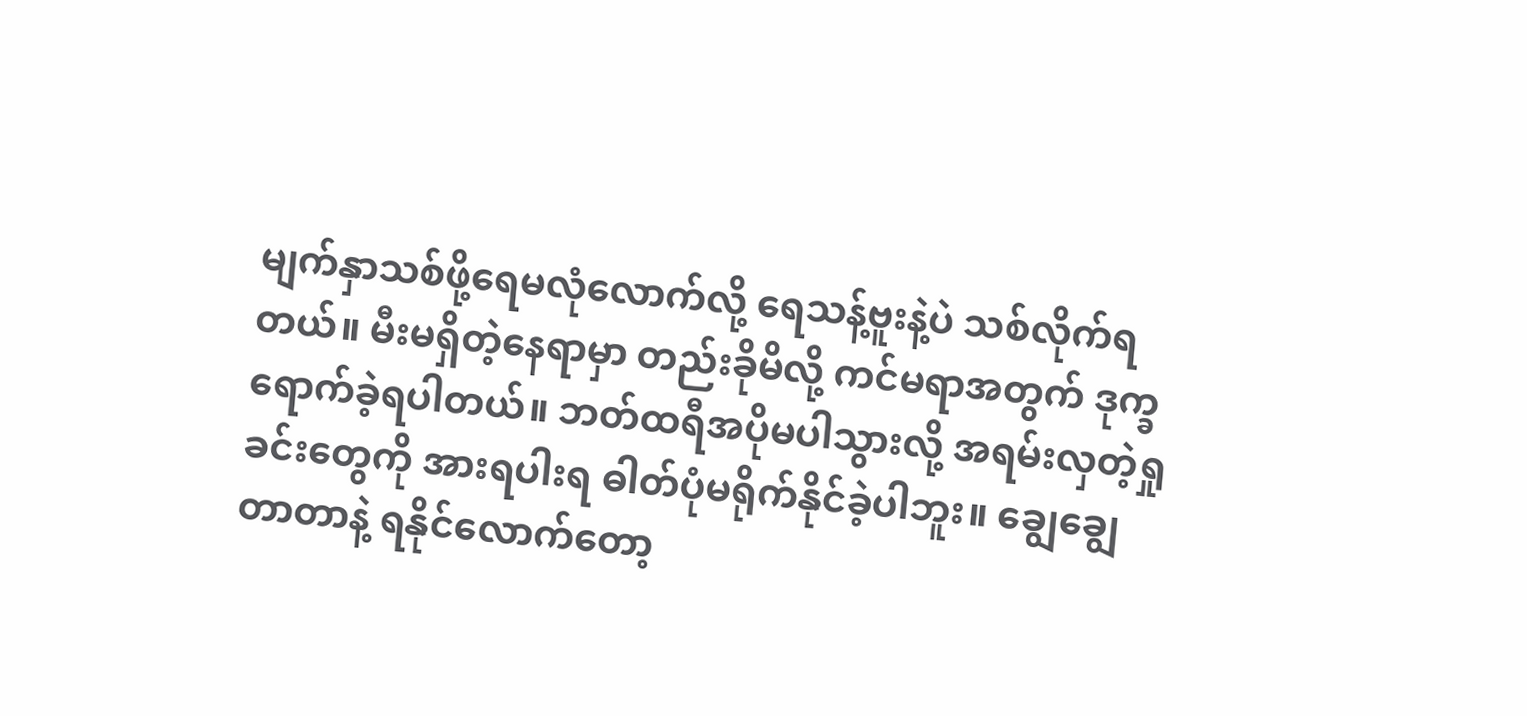မျက်နှာသစ်ဖို့ရေမလုံလောက်လို့ ရေသန့်ဗူးနဲ့ပဲ သစ်လိုက်ရတယ်။ မီးမရှိတဲ့နေရာမှာ တည်းခိုမိလို့ ကင်မရာအတွက် ဒုက္ခရောက်ခဲ့ရပါတယ်။ ဘတ်ထရီအပိုမပါသွားလို့ အရမ်းလှတဲ့ရှုခင်းတွေကို အားရပါးရ ဓါတ်ပုံမရိုက်နိုင်ခဲ့ပါဘူး။ ချွေချွေတာတာနဲ့ ရနိုင်လောက်တော့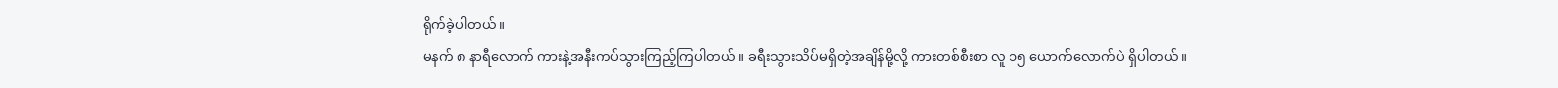ရိုက်ခဲ့ပါတယ်။
မနက် ၈ နာရီလောက် ကားနဲ့အနီးကပ်သွားကြည့်ကြပါတယ်။ ခရီးသွားသိပ်မရှိတဲ့အချိန်မို့လို့ ကားတစ်စီးစာ လူ ၁၅ ယောက်လောက်ပဲ ရှိပါတယ်။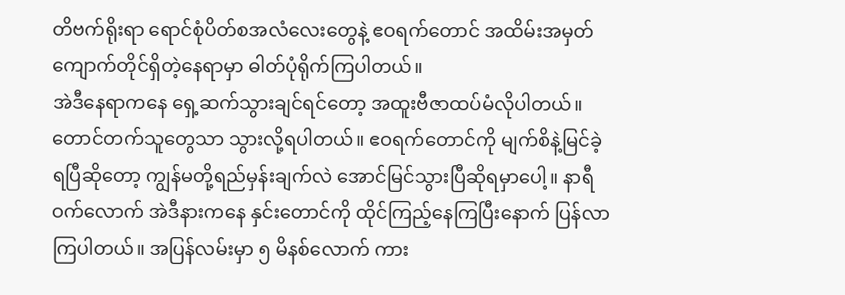တိဗက်ရိုးရာ ရောင်စုံပိတ်စအလံလေးတွေနဲ့ ဧဝရက်တောင် အထိမ်းအမှတ်ကျောက်တိုင်ရှိတဲ့နေရာမှာ ဓါတ်ပုံရိုက်ကြပါတယ်။
အဲဒီနေရာကနေ ရှေ့ဆက်သွားချင်ရင်တော့ အထူးဗီဇာထပ်မံလိုပါတယ်။ တောင်တက်သူတွေသာ သွားလို့ရပါတယ်။ ဧဝရက်တောင်ကို မျက်စိနဲ့မြင်ခဲ့ရပြီဆိုတော့ ကျွန်မတို့ရည်မှန်းချက်လဲ အောင်မြင်သွားပြီဆိုရမှာပေါ့။ နာရီဝက်လောက် အဲဒီနားကနေ နှင်းတောင်ကို ထိုင်ကြည့်နေကြပြီးနောက် ပြန်လာကြပါတယ်။ အပြန်လမ်းမှာ ၅ မိနစ်လောက် ကား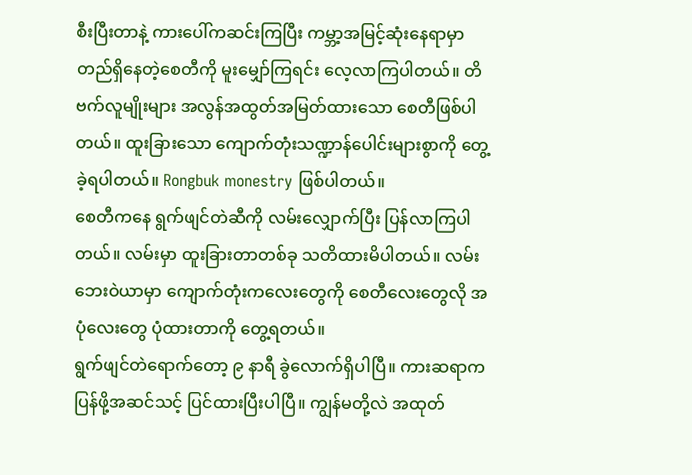စီးပြီးတာနဲ့ ကားပေါ်ကဆင်းကြပြီး ကမ္ဘာ့အမြင့်ဆုံးနေရာမှာ တည်ရှိနေတဲ့စေတီကို မူးမျှော်ကြရင်း လေ့လာကြပါတယ်။ တိဗက်လူမျိုးများ အလွန်အထွတ်အမြတ်ထားသော စေတီဖြစ်ပါတယ်။ ထူးခြားသော ကျောက်တုံးသဏ္ဍာန်ပေါင်းများစွာကို တွေ့ခဲ့ရပါတယ်။ Rongbuk monestry ဖြစ်ပါတယ်။
စေတီကနေ ရွက်ဖျင်တဲဆီကို လမ်းလျှောက်ပြီး ပြန်လာကြပါတယ်။ လမ်းမှာ ထူးခြားတာတစ်ခု သတိထားမိပါတယ်။ လမ်းဘေးဝဲယာမှာ ကျောက်တုံးကလေးတွေကို စေတီလေးတွေလို အပုံလေးတွေ ပုံထားတာကို တွေ့ရတယ်။
ရွက်ဖျင်တဲရောက်တော့ ၉ နာရီ ခွဲလောက်ရှိပါပြီ။ ကားဆရာက ပြန်ဖို့အဆင်သင့် ပြင်ထားပြီးပါပြီ။ ကျွန်မတို့လဲ အထုတ်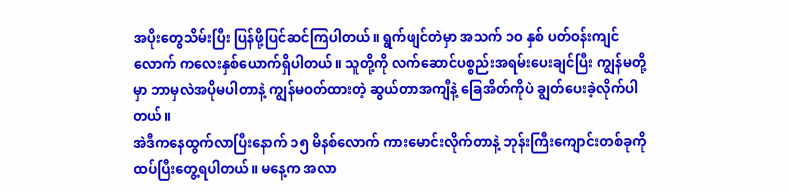အပိုးတွေသိမ်းပြီး ပြန်ဖို့ပြင်ဆင်ကြပါတယ်။ ရွက်ဖျင်တဲမှာ အသက် ၁ဝ နှစ် ပတ်ဝန်းကျင်လောက် ကလေးနှစ်ယောက်ရှိပါတယ်။ သူတို့ကို လက်ဆောင်ပစ္စည်းအရမ်းပေးချင်ပြီး ကျွန်မတို့မှာ ဘာမှလဲအပိုမပါတာနဲ့ ကျွန်မဝတ်ထားတဲ့ ဆွယ်တာအကျီနဲ့ ခြေအိတ်ကိုပဲ ချွတ်ပေးခဲ့လိုက်ပါတယ်။
အဲဒီကနေထွက်လာပြီးနောက် ၁၅ မိနစ်လောက် ကားမောင်းလိုက်တာနဲ့ ဘုန်းကြီးကျောင်းတစ်ခုကို ထပ်ပြီးတွေ့ရပါတယ်။ မနေ့က အလာ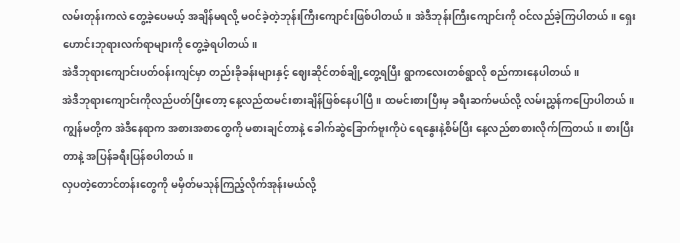လမ်းတုန်းကလဲ တွေ့ခဲ့ပေမယ့် အချိန်မရလို့ မဝင်ခဲ့တဲ့ဘုန်းကြီးကျောင်းဖြစ်ပါတယ်။ အဲဒီဘုန်းကြီးကျောင်းကို ဝင်လည်ခဲ့ကြပါတယ်။ ရှေးဟောင်းဘုရားလက်ရာများကို တွေ့ခဲ့ရပါတယ်။
အဲဒီဘုရားကျောင်းပတ်ဝန်းကျင်မှာ တည်းခိုခန်းများနှင့် ဈေးဆိုင်တစ်ချို့တွေ့ရပြီး ရွာကလေးတစ်ရွာလို စည်ကားနေပါတယ်။
အဲဒီဘုရားကျောင်းကိုလည်ပတ်ပြီးတော့ နေ့လည်ထမင်းစားချိန်ဖြစ်နေပါပြီ။ ထမင်းစားပြီးမှ ခရီးဆက်မယ်လို့ လမ်းညွှန်ကပြောပါတယ်။ ကျွန်မတို့က အဲဒီနေရာက အစားအစာတွေကို မစားချင်တာနဲ့ ခေါက်ဆွဲခြောက်ဗူးကိုပဲ ရေနွေးနဲ့စိမ်ပြီး နေ့လည်စာစားလိုက်ကြတယ်။ စားပြီးတာနဲ့ အပြန်ခရီးပြန်စပါတယ်။
လှပတဲ့တောင်တန်းတွေကို မမှိတ်မသုန်ကြည့်လိုက်အုန်းမယ်လို့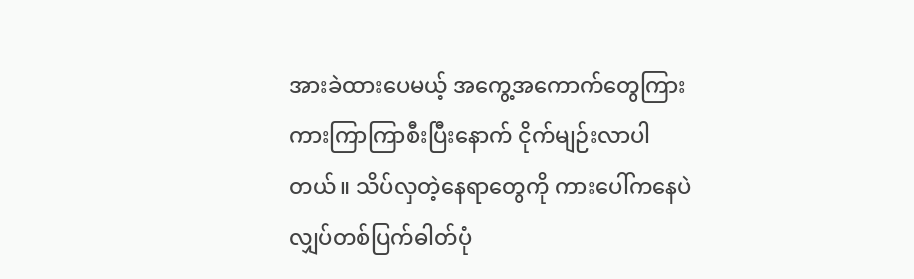အားခဲထားပေမယ့် အကွေ့အကောက်တွေကြား ကားကြာကြာစီးပြီးနောက် ငိုက်မျဉ်းလာပါတယ်။ သိပ်လှတဲ့နေရာတွေကို ကားပေါ်ကနေပဲ လျှပ်တစ်ပြက်ဓါတ်ပုံ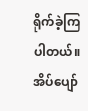ရိုက်ခဲ့ကြပါတယ်။ အိပ်ပျော်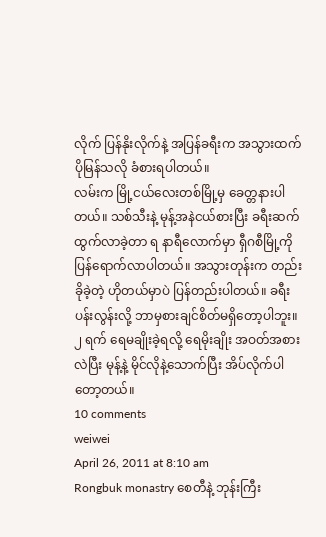လိုက် ပြန်နိုးလိုက်နဲ့ အပြန်ခရီးက အသွားထက် ပိုမြန်သလို ခံစားရပါတယ်။
လမ်းက မြို့ငယ်လေးတစ်မြို့မှ ခေတ္တနားပါတယ်။ သစ်သီးနဲ့ မုန့်အနဲငယ်စားပြီး ခရီးဆက်ထွက်လာခဲ့တာ ရ နာရီလောက်မှာ ရှီဂစီမြို့ကို ပြန်ရောက်လာပါတယ်။ အသွားတုန်းက တည်းခိုခဲ့တဲ့ ဟိုတယ်မှာပဲ ပြန်တည်းပါတယ်။ ခရီးပန်းလွန်းလို့ ဘာမှစားချင်စိတ်မရှိတော့ပါဘူး။ ၂ ရက် ရေမချိုးခဲ့ရလို့ ရေမိုးချိုး အဝတ်အစားလဲပြီး မုန့်နဲ့ မိုင်လိုနဲ့သောက်ပြီး အိပ်လိုက်ပါတော့တယ်။
10 comments
weiwei
April 26, 2011 at 8:10 am
Rongbuk monastry စေတီနဲ့ ဘုန်းကြီး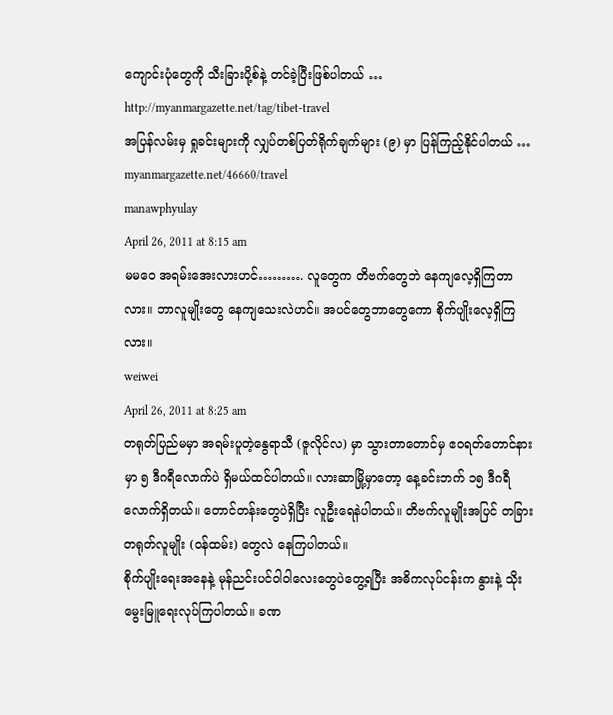ကျောင်းပုံတွေကို သီးခြားပို့စ်နဲ့ တင်ခဲ့ပြီးဖြစ်ပါတယ် …
http://myanmargazette.net/tag/tibet-travel
အပြန်လမ်းမှ ရှုခင်းများကို လျှပ်တစ်ပြတ်ရိုက်ချက်များ (၉) မှာ ပြန်ကြည့်နိုင်ပါတယ် …
myanmargazette.net/46660/travel
manawphyulay
April 26, 2011 at 8:15 am
မမဝေ အရမ်းအေးလားဟင်………. လူတွေက တိဗက်တွေဘဲ နေကျလေ့ရှိကြတာလား။ ဘာလူမျိုးတွေ နေကျသေးလဲဟင်။ အပင်တွေဘာတွေကော စိုက်ပျိုးလေ့ရှိကြလား။
weiwei
April 26, 2011 at 8:25 am
တရုတ်ပြည်မမှာ အရမ်းပူတဲ့နွေရာသီ (ဇူလိုင်လ) မှာ သွားတာတောင်မှ ဧဝရတ်တောင်နားမှာ ၅ ဒီဂရီလောက်ပဲ ရှိမယ်ထင်ပါတယ်။ လားဆာမြို့မှာတော့ နေ့ခင်းဘက် ၁၅ ဒီဂရီလောက်ရှိတယ်။ တောင်တန်းတွေပဲရှိပြီး လူဦးရေနဲပါတယ်။ တိဗက်လူမျိုးအပြင် တခြားတရုတ်လူမျိုး (ဝန်ထမ်း) တွေလဲ နေကြပါတယ်။
စိုက်ပျိုးရေးအနေနဲ့ မုန်ညင်းပင်ဝါဝါလေးတွေပဲတွေ့ရပြီး အဓိကလုပ်ငန်းက နွားနဲ့ သိုးမွေးမြူရေးလုပ်ကြပါတယ်။ ခဏ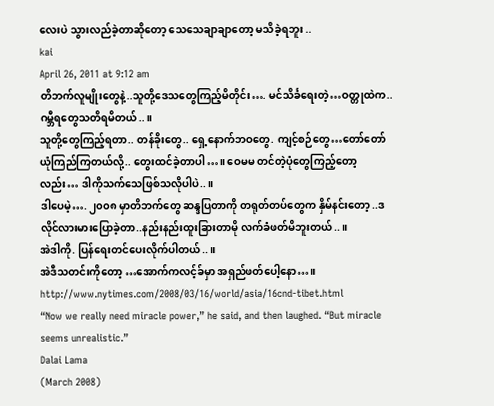လေးပဲ သွားလည်ခဲ့တာဆိုတော့ သေသေချာချာတော့ မသိခဲ့ရဘူး ..
kai
April 26, 2011 at 9:12 am
တိဘက်လူမျိုးတွေနဲ့..သူတို့ဒေသတွေကြည့်မိတိုင်း…. မင်သိင်္ခရေးတဲ့…ဝတ္တုထဲက..ဂမ္ဘီရတွေသတိရမိတယ်..။
သူတို့တွေကြည့်ရတာ.. တန်ခိုးတွေ.. ရှေ့နောက်ဘဝတွေ. ကျင့်စဉ်တွေ…တော်တော်ယုံကြည်ကြတယ်လို့.. တွေးထင်ခဲ့တာပါ…။ ဝေမမ တင်တဲ့ပုံတွေကြည့်တော့လည်း… ဒါကိုသက်သေဖြစ်သလိုပါပဲ..။
ဒါပေမဲ့…. ၂၀၀၈ မှာတိဘက်တွေ ဆန္ဒပြတာကို တရုတ်တပ်တွေက နှိမ်နင်းတော့ ..ဒလိုင်လားမားပြောခဲ့တာ..နည်းနည်းထူးခြားတာမို လက်ခံဖတ်မိဘူးတယ်..။
အဲဒါကို. ပြန်ရေးတင်ပေးလိုက်ပါတယ်..။
အဲဒီသတင်းကိုတော့ …အောက်ကလင့်ခ်မှာ အရှည်ဖတ်ပေါ့နော…။
http://www.nytimes.com/2008/03/16/world/asia/16cnd-tibet.html
“Now we really need miracle power,” he said, and then laughed. “But miracle seems unrealistic.”
Dalai Lama
(March 2008)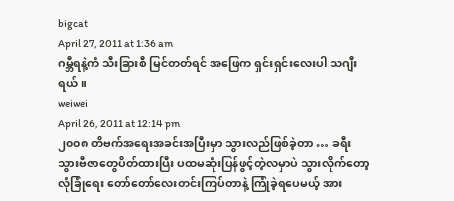bigcat
April 27, 2011 at 1:36 am
ဂမ္ဘီရနဲ့ကံ သီးခြားစီ မြင်တတ်ရင် အဖြေက ရှင်းရှင်းလေးပါ သဂျီးရယ်။
weiwei
April 26, 2011 at 12:14 pm
၂၀၀၈ တိဗက်အရေးအခင်းအပြီးမှာ သွားလည်ဖြစ်ခဲ့တာ … ခရီးသွားဗီဇာတွေပိတ်ထားပြီး ပထမဆုံးပြန်ဖွင့်တဲ့လမှာပဲ သွားလိုက်တော့ လုံခြုံရေး တော်တော်လေးတင်းကြပ်တာနဲ့ ကြုံခဲ့ရပေမယ့် အား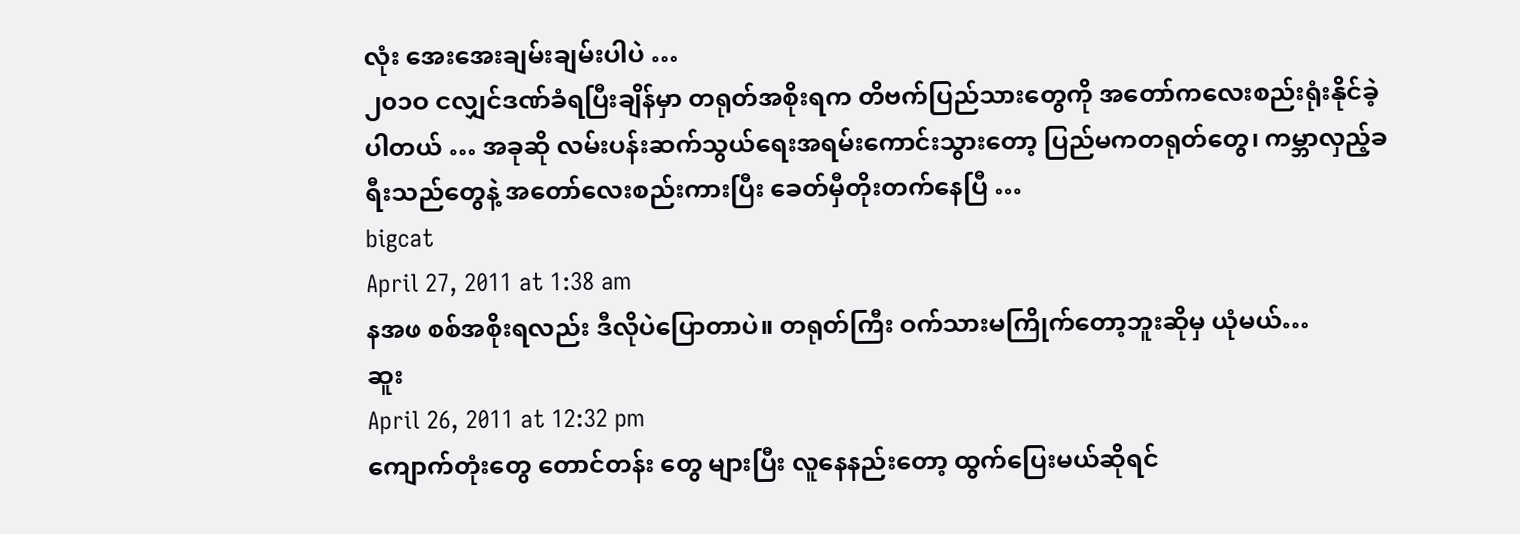လုံး အေးအေးချမ်းချမ်းပါပဲ …
၂၀၁ဝ ငလျှင်ဒဏ်ခံရပြီးချိန်မှာ တရုတ်အစိုးရက တိဗက်ပြည်သားတွေကို အတော်ကလေးစည်းရုံးနိုင်ခဲ့ပါတယ် … အခုဆို လမ်းပန်းဆက်သွယ်ရေးအရမ်းကောင်းသွားတော့ ပြည်မကတရုတ်တွေ၊ ကမ္ဘာလှည့်ခရီးသည်တွေနဲ့ အတော်လေးစည်းကားပြီး ခေတ်မှီတိုးတက်နေပြီ …
bigcat
April 27, 2011 at 1:38 am
နအဖ စစ်အစိုးရလည်း ဒီလိုပဲပြောတာပဲ။ တရုတ်ကြီး ဝက်သားမကြိုက်တော့ဘူးဆိုမှ ယုံမယ်…
ဆူး
April 26, 2011 at 12:32 pm
ကျောက်တုံးတွေ တောင်တန်း တွေ များပြီး လူနေနည်းတော့ ထွက်ပြေးမယ်ဆိုရင်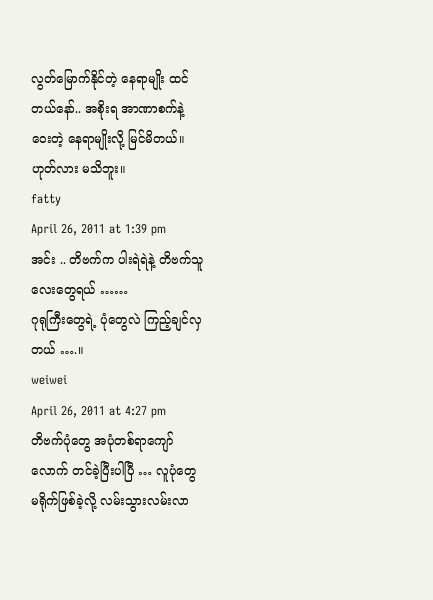လွတ်မြောက်နိုင်တဲ့ နေရာမျိုး ထင်တယ်နော်.. အစိုးရ အာဏာစက်နဲ့ ဝေးတဲ့ နေရာမျိုးလို့ မြင်မိတယ်။ ဟုတ်လား မသိဘူး။
fatty
April 26, 2011 at 1:39 pm
အင်း .. တိဗက်က ပါးရဲရဲနဲ့ တိဗက်သူလေးတွေရယ် ……
ဂုရုကြီးတွေရဲ့ ပုံတွေလဲ ကြည့်ချင်လှတယ် ….။
weiwei
April 26, 2011 at 4:27 pm
တိဗက်ပုံတွေ အပုံတစ်ရာကျော်လောက် တင်ခဲ့ပြီးပါပြီ … လူပုံတွေ မရိုက်ဖြစ်ခဲ့လို့ လမ်းသွားလမ်းလာ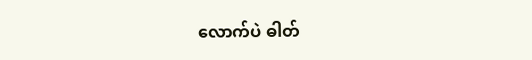လောက်ပဲ ဓါတ်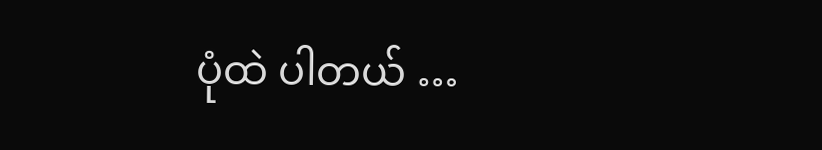ပုံထဲ ပါတယ် …